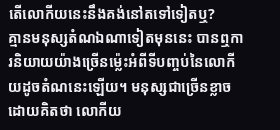តើលោកីយនេះនឹងគង់នៅតទៅទៀតឬ?
គ្មានមនុស្សតំណឯណាទៀតមុននេះ បានឮការនិយាយយ៉ាងច្រើនម្ល៉េះអំពីទីបញ្ចប់នៃលោកីយដូចតំណនេះឡើយ។ មនុស្សជាច្រើនខ្លាចដោយគិតថា លោកីយ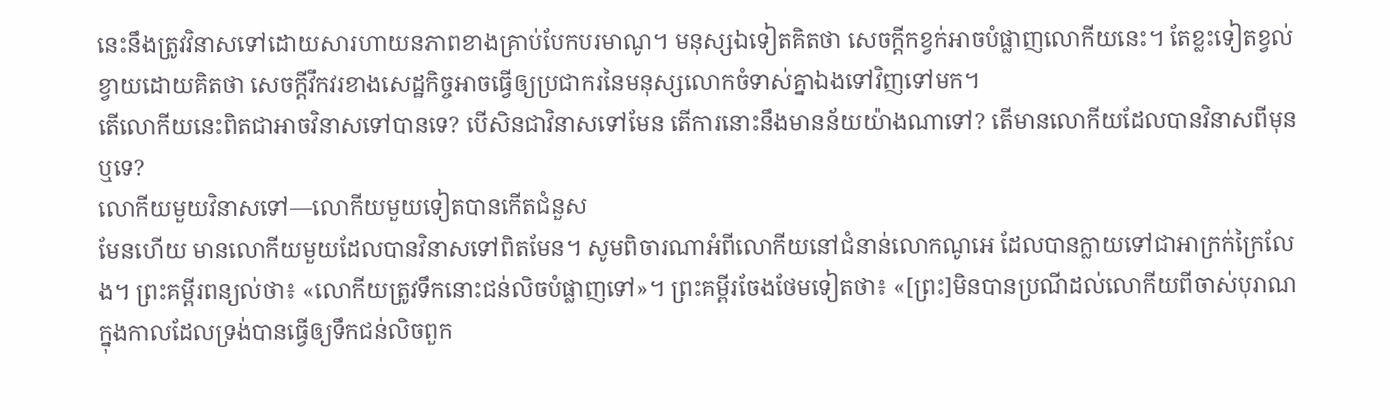នេះនឹងត្រូវវិនាសទៅដោយសារហាយនភាពខាងគ្រាប់បែកបរមាណូ។ មនុស្សឯទៀតគិតថា សេចក្ដីកខ្វក់អាចបំផ្លាញលោកីយនេះ។ តែខ្លះទៀតខ្វល់ខ្វាយដោយគិតថា សេចក្ដីវឹកវរខាងសេដ្ឋកិច្ចអាចធ្វើឲ្យប្រជាករនៃមនុស្សលោកចំទាស់គ្នាឯងទៅវិញទៅមក។
តើលោកីយនេះពិតជាអាចវិនាសទៅបានទេ? បើសិនជាវិនាសទៅមែន តើការនោះនឹងមានន័យយ៉ាងណាទៅ? តើមានលោកីយដែលបានវិនាសពីមុនឬទេ?
លោកីយមួយវិនាសទៅ—លោកីយមួយទៀតបានកើតជំនួស
មែនហើយ មានលោកីយមួយដែលបានវិនាសទៅពិតមែន។ សូមពិចារណាអំពីលោកីយនៅជំនាន់លោកណូអេ ដែលបានក្លាយទៅជាអាក្រក់ក្រៃលែង។ ព្រះគម្ពីរពន្យល់ថា៖ «លោកីយត្រូវទឹកនោះជន់លិចបំផ្លាញទៅ»។ ព្រះគម្ពីរចែងថែមទៀតថា៖ «[ព្រះ]មិនបានប្រណីដល់លោកីយពីចាស់បុរាណ ក្នុងកាលដែលទ្រង់បានធ្វើឲ្យទឹកជន់លិចពួក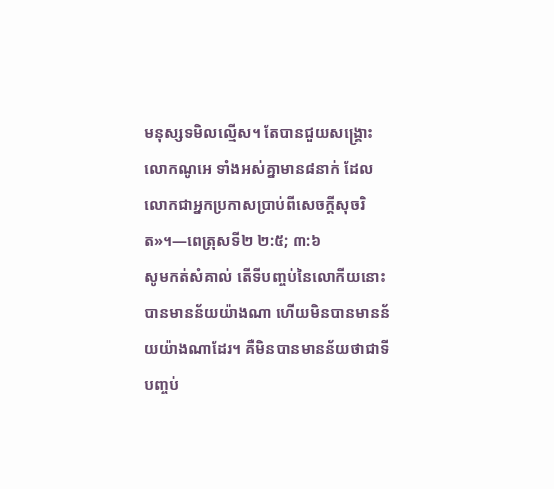មនុស្សទមិលល្មើស។ តែបានជួយសង្គ្រោះលោកណូអេ ទាំងអស់គ្នាមាន៨នាក់ ដែលលោកជាអ្នកប្រកាសប្រាប់ពីសេចក្ដីសុចរិត»។—ពេត្រុសទី២ ២:៥; ៣:៦
សូមកត់សំគាល់ តើទីបញ្ចប់នៃលោកីយនោះបានមានន័យយ៉ាងណា ហើយមិនបានមានន័យយ៉ាងណាដែរ។ គឺមិនបានមានន័យថាជាទីបញ្ចប់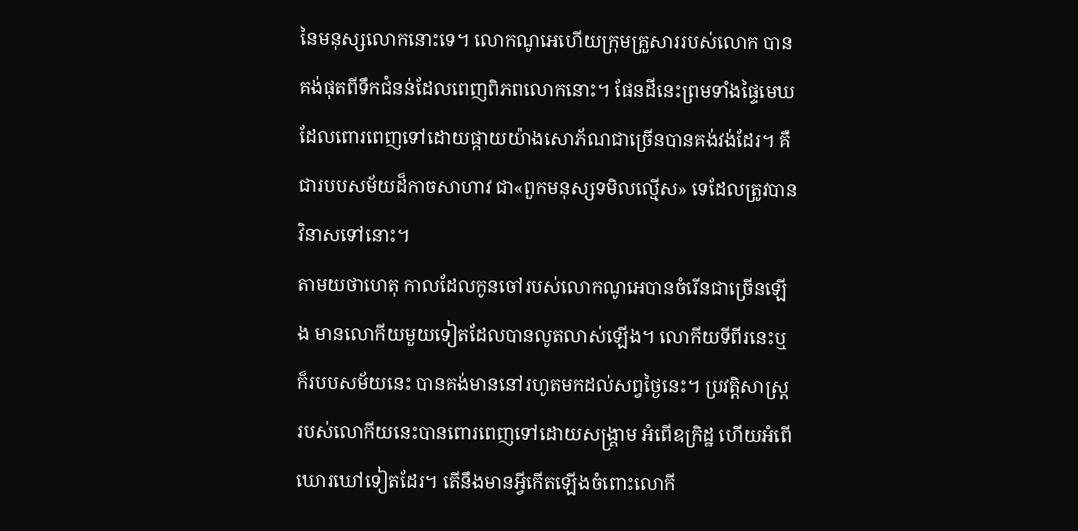នៃមនុស្សលោកនោះទេ។ លោកណូអេហើយក្រុមគ្រួសាររបស់លោក បានគង់ផុតពីទឹកជំនន់ដែលពេញពិភពលោកនោះ។ ផែនដីនេះព្រមទាំងផ្ទៃមេឃដែលពោរពេញទៅដោយផ្កាយយ៉ាងសោភ័ណជាច្រើនបានគង់វង់ដែរ។ គឺជារបបសម័យដ៏កាចសាហាវ ជា«ពួកមនុស្សទមិលល្មើស» ទេដែលត្រូវបានវិនាសទៅនោះ។
តាមយថាហេតុ កាលដែលកូនចៅរបស់លោកណូអេបានចំរើនជាច្រើនឡើង មានលោកីយមួយទៀតដែលបានលូតលាស់ឡើង។ លោកីយទីពីរនេះឬក៏របបសម័យនេះ បានគង់មាននៅរហូតមកដល់សព្វថ្ងៃនេះ។ ប្រវត្ដិសាស្ត្ររបស់លោកីយនេះបានពោរពេញទៅដោយសង្គ្រាម អំពើឧក្រិដ្ឋ ហើយអំពើឃោរឃៅទៀតដែរ។ តើនឹងមានអ្វីកើតឡើងចំពោះលោកី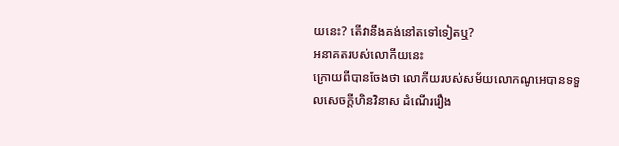យនេះ? តើវានឹងគង់នៅតទៅទៀតឬ?
អនាគតរបស់លោកីយនេះ
ក្រោយពីបានចែងថា លោកីយរបស់សម័យលោកណូអេបានទទួលសេចក្ដីហិនវិនាស ដំណើររឿង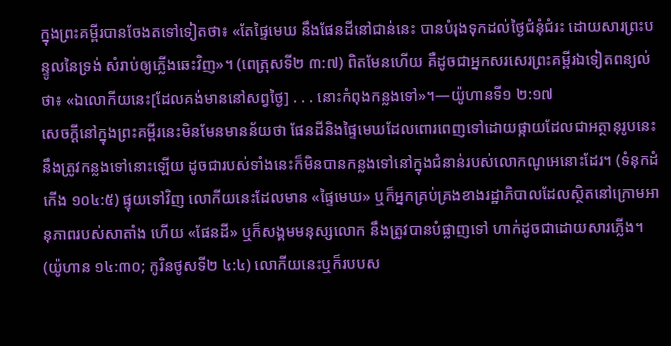ក្នុងព្រះគម្ពីរបានចែងតទៅទៀតថា៖ «តែផ្ទៃមេឃ នឹងផែនដីនៅជាន់នេះ បានបំរុងទុកដល់ថ្ងៃជំនុំជំរះ ដោយសារព្រះបន្ទូលនៃទ្រង់ សំរាប់ឲ្យភ្លើងឆេះវិញ»។ (ពេត្រុសទី២ ៣:៧) ពិតមែនហើយ គឺដូចជាអ្នកសរសេរព្រះគម្ពីរឯទៀតពន្យល់ថា៖ «ឯលោកីយនេះ[ដែលគង់មាននៅសព្វថ្ងៃ] . . . នោះកំពុងកន្លងទៅ»។—យ៉ូហានទី១ ២:១៧
សេចក្ដីនៅក្នុងព្រះគម្ពីរនេះមិនមែនមានន័យថា ផែនដីនិងផ្ទៃមេឃដែលពោរពេញទៅដោយផ្កាយដែលជាអត្ថានុរូបនេះនឹងត្រូវកន្លងទៅនោះឡើយ ដូចជារបស់ទាំងនេះក៏មិនបានកន្លងទៅនៅក្នុងជំនាន់របស់លោកណូអេនោះដែរ។ (ទំនុកដំកើង ១០៤:៥) ផ្ទុយទៅវិញ លោកីយនេះដែលមាន «ផ្ទៃមេឃ» ឬក៏អ្នកគ្រប់គ្រងខាងរដ្ឋាភិបាលដែលស្ថិតនៅក្រោមអានុភាពរបស់សាតាំង ហើយ «ផែនដី» ឬក៏សង្គមមនុស្សលោក នឹងត្រូវបានបំផ្លាញទៅ ហាក់ដូចជាដោយសារភ្លើង។ (យ៉ូហាន ១៤:៣០; កូរិនថូសទី២ ៤:៤) លោកីយនេះឬក៏របបស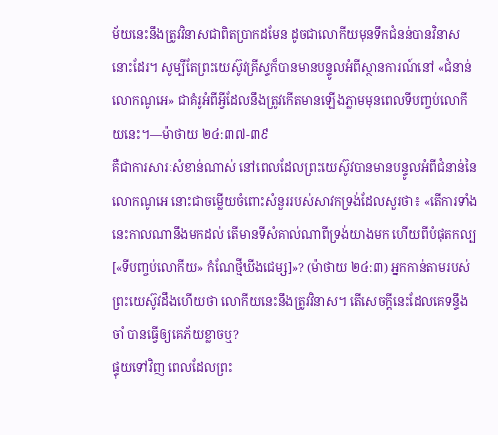ម័យនេះនឹងត្រូវវិនាសជាពិតប្រាកដមែន ដូចជាលោកីយមុនទឹកជំនន់បានវិនាសនោះដែរ។ សូម្បីតែព្រះយេស៊ូវគ្រីស្ទក៏បានមានបន្ទូលអំពីស្ថានការណ៍នៅ «ជំនាន់លោកណូអេ» ជាគំរូអំពីអ្វីដែលនឹងត្រូវកើតមានឡើងភ្លាមមុនពេលទីបញ្ចប់លោកីយនេះ។—ម៉ាថាយ ២៤:៣៧-៣៩
គឺជាការសារៈសំខាន់ណាស់ នៅពេលដែលព្រះយេស៊ូវបានមានបន្ទូលអំពីជំនាន់នៃលោកណូអេ នោះជាចម្លើយចំពោះសំនួររបស់សាវកទ្រង់ដែលសួរថា៖ «តើការទាំងនេះកាលណានឹងមកដល់ តើមានទីសំគាល់ណាពីទ្រង់យាងមក ហើយពីបំផុតកល្ប[«ទីបញ្ចប់លោកីយ» កំណែថ្មីឃីងជេម្ស]»? (ម៉ាថាយ ២៤:៣) អ្នកកាន់តាមរបស់ព្រះយេស៊ូវដឹងហើយថា លោកីយនេះនឹងត្រូវវិនាស។ តើសេចក្ដីនេះដែលគេទន្ទឹងចាំ បានធ្វើឲ្យគេភ័យខ្លាចឬ?
ផ្ទុយទៅវិញ ពេលដែលព្រះ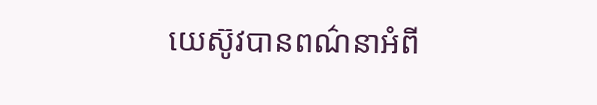យេស៊ូវបានពណ៌នាអំពី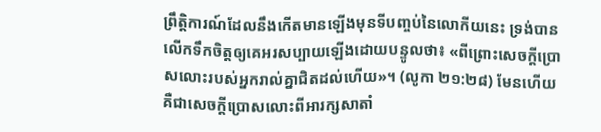ព្រឹត្ដិការណ៍ដែលនឹងកើតមានឡើងមុនទីបញ្ចប់នៃលោកីយនេះ ទ្រង់បានលើកទឹកចិត្តឲ្យគេអរសប្បាយឡើងដោយបន្ទូលថា៖ «ពីព្រោះសេចក្ដីប្រោសលោះរបស់អ្នករាល់គ្នាជិតដល់ហើយ»។ (លូកា ២១:២៨) មែនហើយ គឺជាសេចក្ដីប្រោសលោះពីអារក្សសាតាំ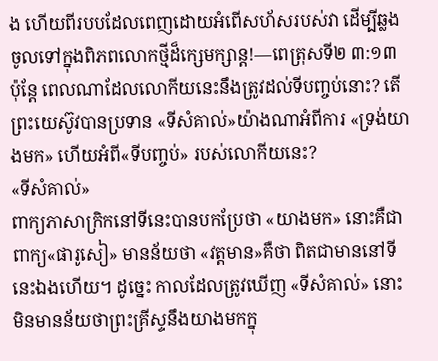ង ហើយពីរបបដែលពេញដោយអំពើសហ័សរបស់វា ដើម្បីឆ្លងចូលទៅក្នុងពិភពលោកថ្មីដ៏ក្សេមក្សាន្ត!—ពេត្រុសទី២ ៣:១៣
ប៉ុន្តែ ពេលណាដែលលោកីយនេះនឹងត្រូវដល់ទីបញ្ចប់នោះ? តើព្រះយេស៊ូវបានប្រទាន «ទីសំគាល់»យ៉ាងណាអំពីការ «ទ្រង់យាងមក» ហើយអំពី«ទីបញ្ចប់» របស់លោកីយនេះ?
«ទីសំគាល់»
ពាក្យភាសាក្រិកនៅទីនេះបានបកប្រែថា «យាងមក» នោះគឺជាពាក្យ«ផារូសៀ» មានន័យថា «វត្តមាន»គឺថា ពិតជាមាននៅទីនេះឯងហើយ។ ដូច្នេះ កាលដែលត្រូវឃើញ «ទីសំគាល់» នោះមិនមានន័យថាព្រះគ្រីស្ទនឹងយាងមកក្នុ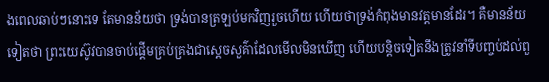ងពេលឆាប់ៗនោះទេ តែមានន័យថា ទ្រង់បានត្រឡប់មកវិញរួចហើយ ហើយថាទ្រង់កំពុងមានវត្តមានដែរ។ គឺមានន័យទៀតថា ព្រះយេស៊ូវបានចាប់ផ្ដើមគ្រប់គ្រងជាស្តេចសួគ៌ាដែលមើលមិនឃើញ ហើយបន្ដិចទៀតនឹងត្រូវនាំទីបញ្ចប់ដល់ពួ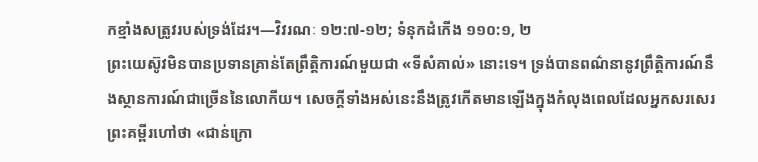កខ្មាំងសត្រូវរបស់ទ្រង់ដែរ។—វិវរណៈ ១២:៧-១២; ទំនុកដំកើង ១១០:១, ២
ព្រះយេស៊ូវមិនបានប្រទានគ្រាន់តែព្រឹត្ដិការណ៍មួយជា «ទីសំគាល់» នោះទេ។ ទ្រង់បានពណ៌នានូវព្រឹត្ដិការណ៍នឹងស្ថានការណ៍ជាច្រើននៃលោកីយ។ សេចក្ដីទាំងអស់នេះនឹងត្រូវកើតមានឡើងក្នុងកំលុងពេលដែលអ្នកសរសេរព្រះគម្ពីរហៅថា «ជាន់ក្រោ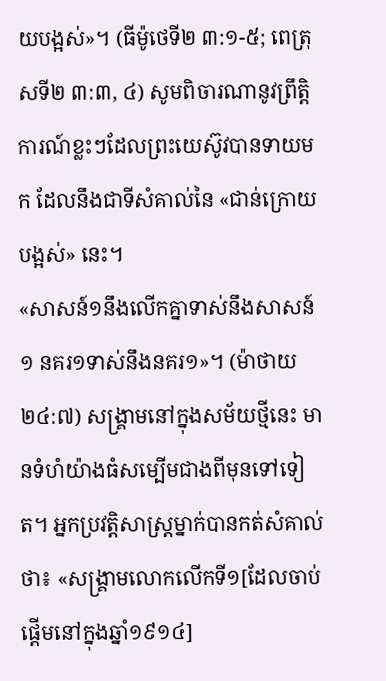យបង្អស់»។ (ធីម៉ូថេទី២ ៣:១-៥; ពេត្រុសទី២ ៣:៣, ៤) សូមពិចារណានូវព្រឹត្ដិការណ៍ខ្លះៗដែលព្រះយេស៊ូវបានទាយមក ដែលនឹងជាទីសំគាល់នៃ «ជាន់ក្រោយបង្អស់» នេះ។
«សាសន៍១នឹងលើកគ្នាទាស់នឹងសាសន៍១ នគរ១ទាស់នឹងនគរ១»។ (ម៉ាថាយ ២៤:៧) សង្គ្រាមនៅក្នុងសម័យថ្មីនេះ មានទំហំយ៉ាងធំសម្បើមជាងពីមុនទៅទៀត។ អ្នកប្រវត្ដិសាស្ត្រម្នាក់បានកត់សំគាល់ថា៖ «សង្គ្រាមលោកលើកទី១[ដែលចាប់ផ្ដើមនៅក្នុងឆ្នាំ១៩១៤]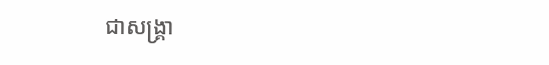ជាសង្គ្រា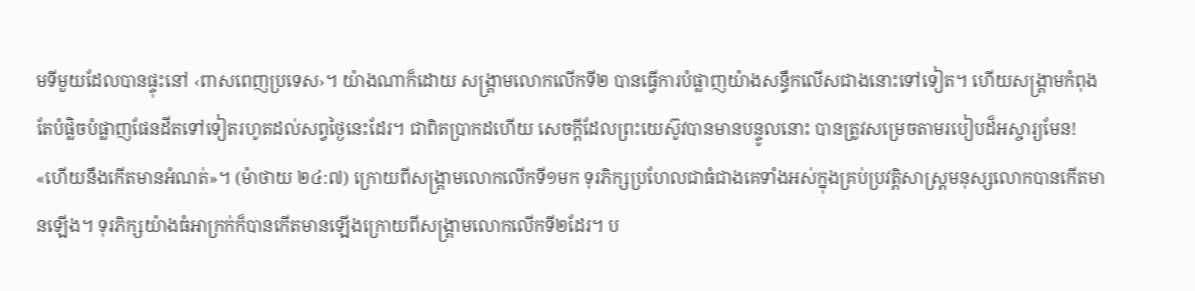មទីមួយដែលបានផ្ទុះនៅ ‹ពាសពេញប្រទេស›។ យ៉ាងណាក៏ដោយ សង្គ្រាមលោកលើកទី២ បានធ្វើការបំផ្លាញយ៉ាងសន្ធឹកលើសជាងនោះទៅទៀត។ ហើយសង្គ្រាមកំពុងតែបំផ្លិចបំផ្លាញផែនដីតទៅទៀតរហូតដល់សព្វថ្ងៃនេះដែរ។ ជាពិតប្រាកដហើយ សេចក្ដីដែលព្រះយេស៊ូវបានមានបន្ទូលនោះ បានត្រូវសម្រេចតាមរបៀបដ៏អស្ចារ្យមែន!
«ហើយនឹងកើតមានអំណត់»។ (ម៉ាថាយ ២៤:៧) ក្រោយពីសង្គ្រាមលោកលើកទី១មក ទុរភិក្សប្រហែលជាធំជាងគេទាំងអស់ក្នុងគ្រប់ប្រវត្ដិសាស្ត្រមនុស្សលោកបានកើតមានឡើង។ ទុរភិក្សយ៉ាងធំអាក្រក់ក៏បានកើតមានឡើងក្រោយពីសង្គ្រាមលោកលើកទី២ដែរ។ ប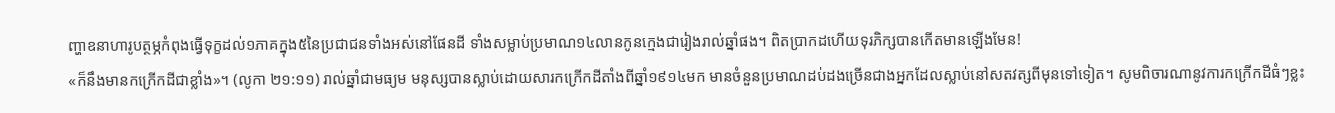ញ្ហាឧនាហារូបត្ថម្ភកំពុងធ្វើទុក្ខដល់១ភាគក្នុង៥នៃប្រជាជនទាំងអស់នៅផែនដី ទាំងសម្លាប់ប្រមាណ១៤លានកូនក្មេងជារៀងរាល់ឆ្នាំផង។ ពិតប្រាកដហើយទុរភិក្សបានកើតមានឡើងមែន!
«ក៏នឹងមានកក្រើកដីជាខ្លាំង»។ (លូកា ២១:១១) រាល់ឆ្នាំជាមធ្យម មនុស្សបានស្លាប់ដោយសារកក្រើកដីតាំងពីឆ្នាំ១៩១៤មក មានចំនួនប្រមាណដប់ដងច្រើនជាងអ្នកដែលស្លាប់នៅសតវត្សពីមុនទៅទៀត។ សូមពិចារណានូវការកក្រើកដីធំៗខ្លះ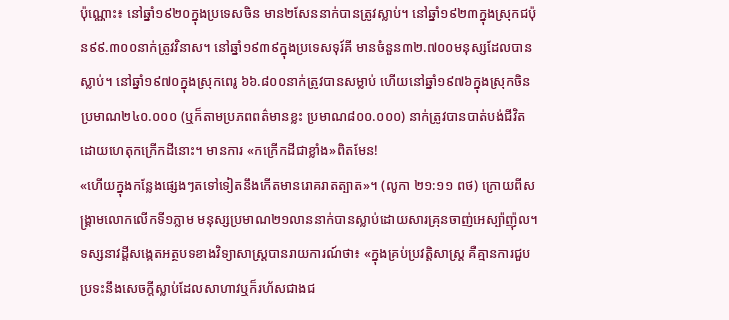ប៉ុណ្ណោះ៖ នៅឆ្នាំ១៩២០ក្នុងប្រទេសចិន មាន២សែននាក់បានត្រូវស្លាប់។ នៅឆ្នាំ១៩២៣ក្នុងស្រុកជប៉ុន៩៩.៣០០នាក់ត្រូវវិនាស។ នៅឆ្នាំ១៩៣៩ក្នុងប្រទេសទុរ៍គី មានចំនួន៣២.៧០០មនុស្សដែលបានស្លាប់។ នៅឆ្នាំ១៩៧០ក្នុងស្រុកពេរូ ៦៦.៨០០នាក់ត្រូវបានសម្លាប់ ហើយនៅឆ្នាំ១៩៧៦ក្នុងស្រុកចិន ប្រមាណ២៤០.០០០ (ឬក៏តាមប្រភពពត៌មានខ្លះ ប្រមាណ៨០០.០០០) នាក់ត្រូវបានបាត់បង់ជីវិតដោយហេតុកក្រើកដីនោះ។ មានការ «កក្រើកដីជាខ្លាំង»ពិតមែន!
«ហើយក្នុងកន្លែងផ្សេងៗតទៅទៀតនឹងកើតមានរោគរាតត្បាត»។ (លូកា ២១:១១ ពថ) ក្រោយពីសង្គ្រាមលោកលើកទី១ភ្លាម មនុស្សប្រមាណ២១លាននាក់បានស្លាប់ដោយសារគ្រុនចាញ់អេស្ប៉ាញ៉ុល។ ទស្សនាវដ្ដីសង្កេតអត្ថបទខាងវិទ្យាសាស្ត្របានរាយការណ៍ថា៖ «ក្នុងគ្រប់ប្រវត្ដិសាស្ត្រ គឺគ្មានការជួបប្រទះនឹងសេចក្ដីស្លាប់ដែលសាហាវឬក៏រហ័សជាងជ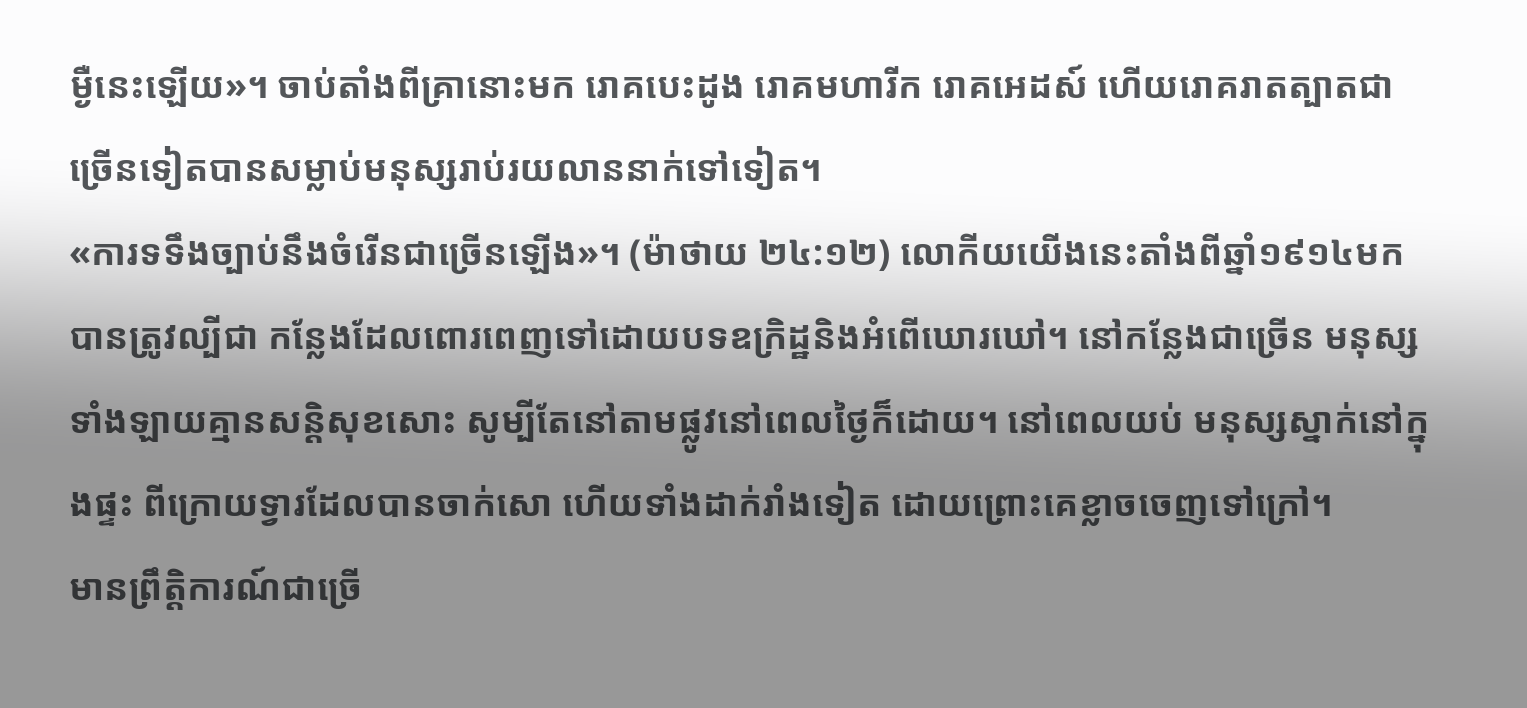ម្ងឺនេះឡើយ»។ ចាប់តាំងពីគ្រានោះមក រោគបេះដូង រោគមហារីក រោគអេដស៍ ហើយរោគរាតត្បាតជាច្រើនទៀតបានសម្លាប់មនុស្សរាប់រយលាននាក់ទៅទៀត។
«ការទទឹងច្បាប់នឹងចំរើនជាច្រើនឡើង»។ (ម៉ាថាយ ២៤:១២) លោកីយយើងនេះតាំងពីឆ្នាំ១៩១៤មកបានត្រូវល្បីជា កន្លែងដែលពោរពេញទៅដោយបទឧក្រិដ្ឋនិងអំពើឃោរឃៅ។ នៅកន្លែងជាច្រើន មនុស្សទាំងឡាយគ្មានសន្ដិសុខសោះ សូម្បីតែនៅតាមផ្លូវនៅពេលថ្ងៃក៏ដោយ។ នៅពេលយប់ មនុស្សស្នាក់នៅក្នុងផ្ទះ ពីក្រោយទ្វារដែលបានចាក់សោ ហើយទាំងដាក់រាំងទៀត ដោយព្រោះគេខ្លាចចេញទៅក្រៅ។
មានព្រឹត្ដិការណ៍ជាច្រើ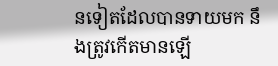នទៀតដែលបានទាយមក នឹងត្រូវកើតមានឡើ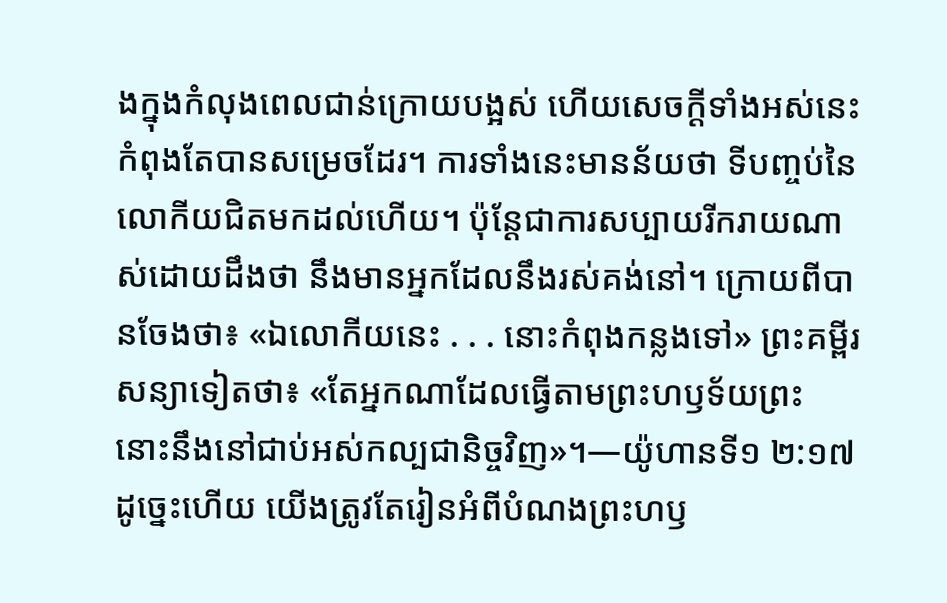ងក្នុងកំលុងពេលជាន់ក្រោយបង្អស់ ហើយសេចក្ដីទាំងអស់នេះកំពុងតែបានសម្រេចដែរ។ ការទាំងនេះមានន័យថា ទីបញ្ចប់នៃលោកីយជិតមកដល់ហើយ។ ប៉ុន្តែជាការសប្បាយរីករាយណាស់ដោយដឹងថា នឹងមានអ្នកដែលនឹងរស់គង់នៅ។ ក្រោយពីបានចែងថា៖ «ឯលោកីយនេះ . . . នោះកំពុងកន្លងទៅ» ព្រះគម្ពីរសន្យាទៀតថា៖ «តែអ្នកណាដែលធ្វើតាមព្រះហឫទ័យព្រះ នោះនឹងនៅជាប់អស់កល្បជានិច្ចវិញ»។—យ៉ូហានទី១ ២:១៧
ដូច្នេះហើយ យើងត្រូវតែរៀនអំពីបំណងព្រះហឫ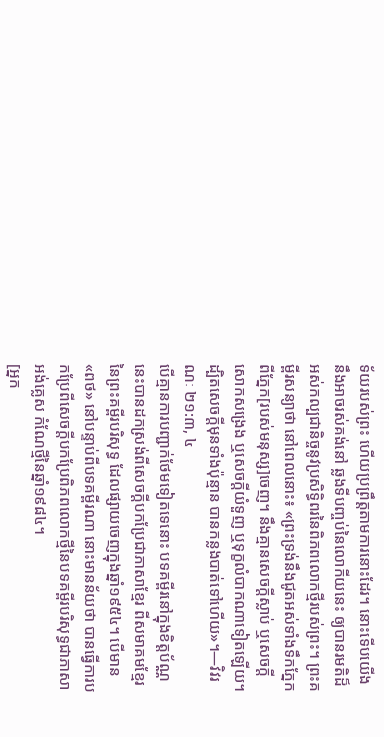ទ័យរបស់ព្រះ ហើយប្រព្រឹត្តតាមការនោះដែរ។ នោះទើបយើងនឹងអាចរស់គង់នៅ ឆ្លងទីបញ្ចប់នៃលោកីយនេះ ឲ្យបានរមតិដ៏អស់កល្បជានិច្ចនូវប្រសិទ្ធិពរនៃពិភពលោកថ្មីរបស់ព្រះ។ ព្រះគម្ពីរសន្យាថា នៅពេលនោះ៖ «ព្រះទ្រង់នឹងជូតអស់ទាំងទឹកភ្នែក ពីភ្នែក[របស់មនុស្ស]ចេញ។ នឹងគ្មានសេចក្ដីស្លាប់ ឬសេចក្ដីសោកសង្រេង ឬសេចក្ដីយំទួញ ឬទុក្ខលំបាកណាទៀតឡើយ។ ដ្បិតសេចក្ដីមុនទាំងប៉ុន្មាន បានកន្លងបាត់ទៅហើយ»។—វិវរណៈ ២១:៣, ៤
បើគ្មានការបញ្ជាក់ថែមទៀតទេនោះ បទគម្ពីរនៅក្នុងខិត្តប័ណ្ណនេះបានដកស្រង់ពីសេចក្ដីបកប្រែជាភាសាខ្មែរ ពីសមាគមខ្មែរនៃព្រះគម្ពីរបរិសុទ្ធ ដែលផ្សាយចេញក្នុងឆ្នាំ១៩៥៤។ បើមាន «ពថ» នៅបន្ទាប់ពីបទគម្ពីរណា នោះមានន័យថា បានធ្វើការបកប្រែពីសេចក្ដីបកប្រែពិភពលោកថ្មីនៃបទគម្ពីរបរិសុទ្ធជាភាសាអង់គ្លេស កំណែថ្មីនៃឆ្នាំ១៩៨៤។
[អ្នក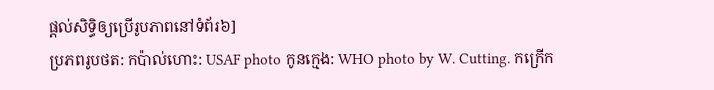ផ្ដល់សិទ្ធិឲ្យប្រើរូបភាពនៅទំព័រ៦]
ប្រភពរូបថត: កប៉ាល់ហោះ: USAF photo កូនក្មេង: WHO photo by W. Cutting. កក្រើក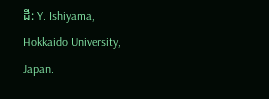ដី: Y. Ishiyama, Hokkaido University, Japan.